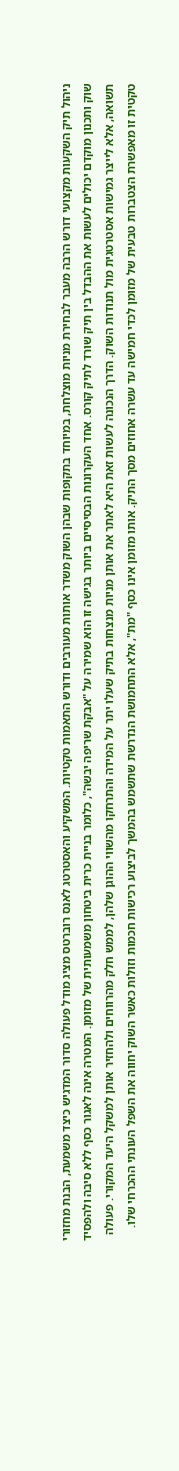ניהול תיק השקעות מקצועי דורש הרבה מעבר לבחירת מניות מוצלחת, במיוחד בתקופות שבהן השוק משדר אותות מעורבים ודורש התאמות טקטיות. המשקיע והאסטרטג לאנס רוברטס מציג מודל פעולה סדור המדגיש כיצד משמעת, הבנת מחזורי שוק ותכנון מוקדם יכולים לעשות את ההבדל בין תיק שורד לתיק קורס. אחד העקרונות הבסיסיים ביותר בגישה זו הוא שמירה על "אבקת שריפה יבשה", כלומר בניית כרית ביטחון משמעותית של מזומן. המטרה אינה לאגור כסף ללא סיבה ולהפסיד תשואה, אלא לייצר גמישות אסטרטגית מול תנודות השוק. הדרך הנכונה לעשות זאת היא לאתר את אותן מניות מנצחות בתיק שעלו יתר על המידה והתרחקו מהשווי ההוגן שלהן, לממש חלק מהרווחים ולהחזיר אותן למשקל היעד המקורי. פעולה טקטית זו מאפשרת הצטברות טבעית של מזומן לכדי חמישה עד עשרה אחוזים מסך התיק. אותו מזומן אינו כסף "מת", אלא התחמושת הנדרשת שתשמש בהמשך לביצוע רכישות חכמות וזולות כאשר השוק יחווה את השפל העונתי ההכרחי שלו.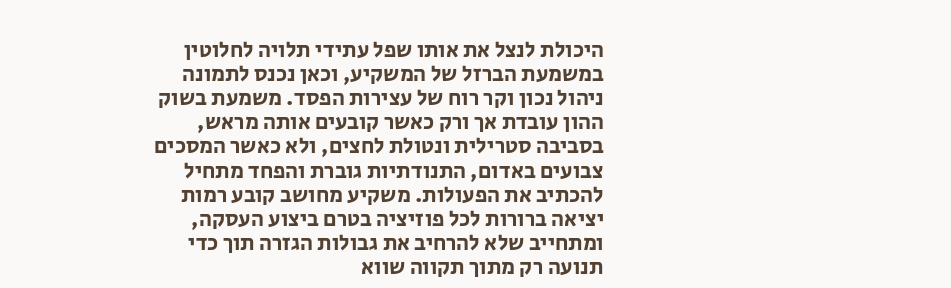היכולת לנצל את אותו שפל עתידי תלויה לחלוטין במשמעת הברזל של המשקיע, וכאן נכנס לתמונה ניהול נכון וקר רוח של עצירות הפסד. משמעת בשוק ההון עובדת אך ורק כאשר קובעים אותה מראש, בסביבה סטרילית ונטולת לחצים, ולא כאשר המסכים צבועים באדום, התנודתיות גוברת והפחד מתחיל להכתיב את הפעולות. משקיע מחושב קובע רמות יציאה ברורות לכל פוזיציה בטרם ביצוע העסקה, ומתחייב שלא להרחיב את גבולות הגזרה תוך כדי תנועה רק מתוך תקווה שווא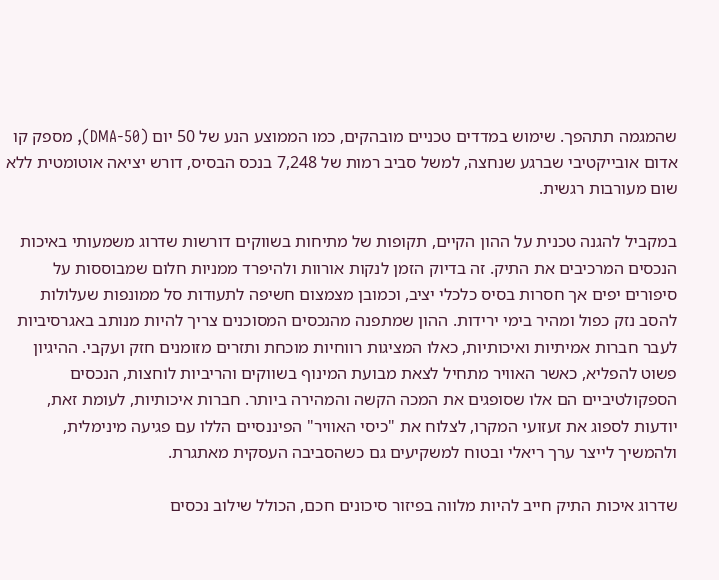שהמגמה תתהפך. שימוש במדדים טכניים מובהקים, כמו הממוצע הנע של 50 יום (50-DMA), מספק קו אדום אובייקטיבי שברגע שנחצה, למשל סביב רמות של 7,248 בנכס הבסיס, דורש יציאה אוטומטית ללא שום מעורבות רגשית.

במקביל להגנה טכנית על ההון הקיים, תקופות של מתיחות בשווקים דורשות שדרוג משמעותי באיכות הנכסים המרכיבים את התיק. זה בדיוק הזמן לנקות אורוות ולהיפרד ממניות חלום שמבוססות על סיפורים יפים אך חסרות בסיס כלכלי יציב, וכמובן מצמצום חשיפה לתעודות סל ממונפות שעלולות להסב נזק כפול ומהיר בימי ירידות. ההון שמתפנה מהנכסים המסוכנים צריך להיות מנותב באגרסיביות לעבר חברות אמיתיות ואיכותיות, כאלו המציגות רווחיות מוכחת ותזרים מזומנים חזק ועקבי. ההיגיון פשוט להפליא, כאשר האוויר מתחיל לצאת מבועת המינוף בשווקים והריביות לוחצות, הנכסים הספקולטיביים הם אלו שסופגים את המכה הקשה והמהירה ביותר. חברות איכותיות, לעומת זאת, יודעות לספוג את זעזועי המקרו, לצלוח את "כיסי האוויר" הפיננסיים הללו עם פגיעה מינימלית, ולהמשיך לייצר ערך ריאלי ובטוח למשקיעים גם כשהסביבה העסקית מאתגרת.

שדרוג איכות התיק חייב להיות מלווה בפיזור סיכונים חכם, הכולל שילוב נכסים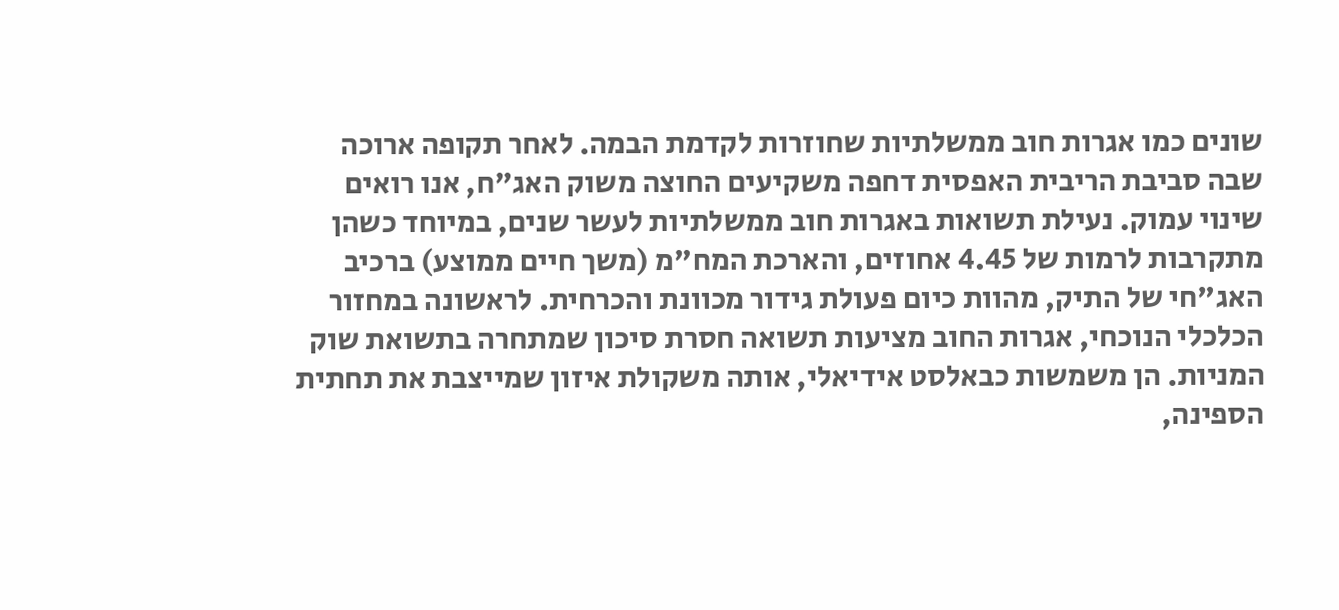שונים כמו אגרות חוב ממשלתיות שחוזרות לקדמת הבמה. לאחר תקופה ארוכה שבה סביבת הריבית האפסית דחפה משקיעים החוצה משוק האג"ח, אנו רואים שינוי עמוק. נעילת תשואות באגרות חוב ממשלתיות לעשר שנים, במיוחד כשהן מתקרבות לרמות של 4.45 אחוזים, והארכת המח"מ (משך חיים ממוצע) ברכיב האג"חי של התיק, מהוות כיום פעולת גידור מכוונת והכרחית. לראשונה במחזור הכלכלי הנוכחי, אגרות החוב מציעות תשואה חסרת סיכון שמתחרה בתשואת שוק המניות. הן משמשות כבאלסט אידיאלי, אותה משקולת איזון שמייצבת את תחתית הספינה,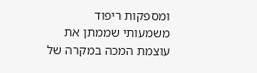ומספקות ריפוד משמעותי שממתן את עוצמת המכה במקרה של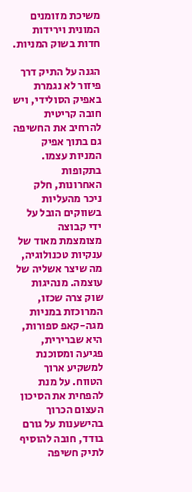משיכת מזומנים המונית וירידות חדות בשוק המניות.

הגנה על התיק דרך פיזור לא נגמרת באפיק הסולידי, ויש חובה קריטית להרחיב את החשיפה גם בתוך אפיק המניות עצמו. בתקופות האחרונות, חלק ניכר מהעליות בשווקים הובל על ידי קבוצה מצומצמת מאוד של ענקיות טכנולוגיה, מה שיצר אשליה של עוצמה. מנהיגות שוק צרה שכזו, המרוכזת במניות מגה-קאפ ספורות, היא שברירית, פגיעה ומסוכנת למשקיע ארוך הטווח. על מנת להפחית את הסיכון העצום הכרוך בהישענות על גורם בודד, חובה להוסיף לתיק חשיפה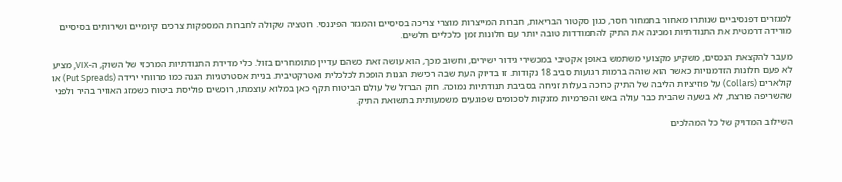למגזרים דפנסיביים שנותרו מאחור בתמחור חסר, כגון סקטור הבריאות, חברות המייצרות מוצרי צריכה בסיסיים והמגזר הפיננסי. רוטציה שקולה לחברות המספקות צרכים קיומיים ושירותים בסיסיים מורידה דרמטית את התנודתיות ומכינה את התיק להתמודדות טובה יותר עם חלונות זמן כלכליים חלשים.

מעבר להקצאת הנכסים, משקיע מקצועי משתמש באופן אקטיבי במכשירי גידור ישירים, וחשוב מכך, הוא עושה זאת כשהם עדיין מתומחרים בזול. כלי מדידת התנודתיות המרכזי של השוק, ה-VIX, מציע לא פעם חלונות הזדמנויות כאשר הוא שוהה ברמות רגועות סביב 18 נקודות. זו בדיוק העת שבה רכישת הגנות הופכת לכלכלית ואטרקטיבית. בניית אסטרטגיות הגנה כמו מרווחי ירידה (Put Spreads) או קולארים (Collars) על פוזיציות הליבה של התיק כרוכה בעלות זניחה בסביבת תנודתיות נמוכה. חוק הברזל של עולם הביטוח תקף כאן במלוא עוצמתו, רוכשים פוליסת ביטוח כשמזג האוויר בהיר ולפני שהשריפה פורצת, לא בשעה שהבית כבר עולה באש והפרמיות מזנקות לסכומים שפוגעים משמעותית בתשואת התיק.

השילוב המדויק של כל המהלכים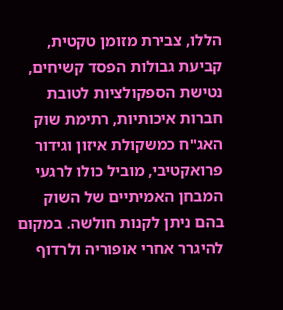הללו, צבירת מזומן טקטית, קביעת גבולות הפסד קשיחים, נטישת הספקולציות לטובת חברות איכותיות, רתימת שוק האג"ח כמשקולת איזון וגידור פרואקטיבי, מוביל כולו לרגעי המבחן האמיתיים של השוק בהם ניתן לקנות חולשה. במקום להיגרר אחרי אופוריה ולרדוף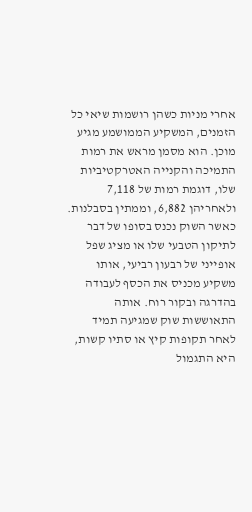אחרי מניות כשהן רושמות שיאי כל הזמנים, המשקיע הממושמע מגיע מוכן. הוא מסמן מראש את רמות התמיכה והקנייה האטרקטיביות שלו, דוגמת רמות של 7,118 ולאחריהן 6,882, וממתין בסבלנות. כאשר השוק נכנס בסופו של דבר לתיקון הטבעי שלו או מציג שפל אופייני של רבעון רביעי, אותו משקיע מכניס את הכסף לעבודה בהדרגה ובקור רוח. אותה התאוששות שוק שמגיעה תמיד לאחר תקופות קיץ או סתיו קשות, היא התגמול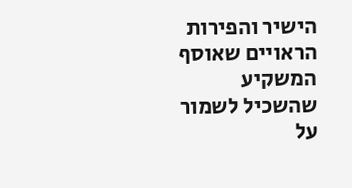הישיר והפירות הראויים שאוסף המשקיע שהשכיל לשמור על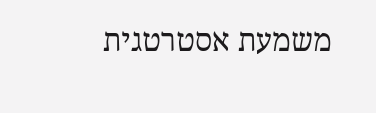משמעת אסטרטגית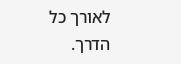לאורך כל הדרך.